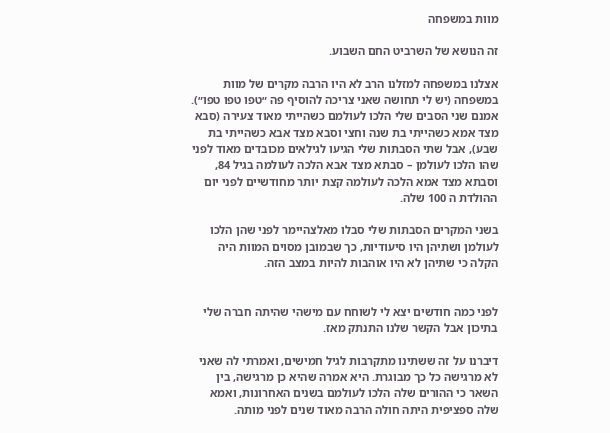מוות במשפחה

זה הנושא של השרביט החם השבוע.

אצלנו במשפחה למזלנו הרב לא היו הרבה מקרים של מוות במשפחה (יש לי תחושה שאני צריכה להוסיף פה ״טפו טפו טפו״). אמנם שני הסבים שלי הלכו לעולמם כשהייתי מאוד צעירה (סבא מצד אמא כשהייתי בת שנה וחצי וסבא מצד אבא כשהייתי בת שבע), אבל שתי הסבתות שלי הגיעו לגילאים מכובדים מאוד לפני שהו הלכו לעולמן – סבתא מצד אבא הלכה לעולמה בגיל 84, וסבתא מצד אמא הלכה לעולמה קצת יותר מחודשיים לפני יום ההולדת ה 100 שלה.

בשני המקרים הסבתות שלי סבלו מאלצהיימר לפני שהן הלכו לעולמן ושתיהן היו סיעודיות, כך שבמובן מסוים המוות היה הקלה כי שתיהן לא היו אוהבות להיות במצב הזה.


לפני כמה חודשים יצא לי לשוחח עם מישהי שהיתה חברה שלי בתיכון אבל הקשר שלנו התנתק מאז.

דיברנו על זה ששתינו מתקרבות לגיל חמישים, ואמרתי לה שאני לא מרגישה כל כך מבוגרת. היא אמרה שהיא כן מרגישה, בין השאר כי ההורים שלה הלכו לעולמם בשנים האחרונות, ואמא שלה ספציפית היתה חולה הרבה מאוד שנים לפני מותה.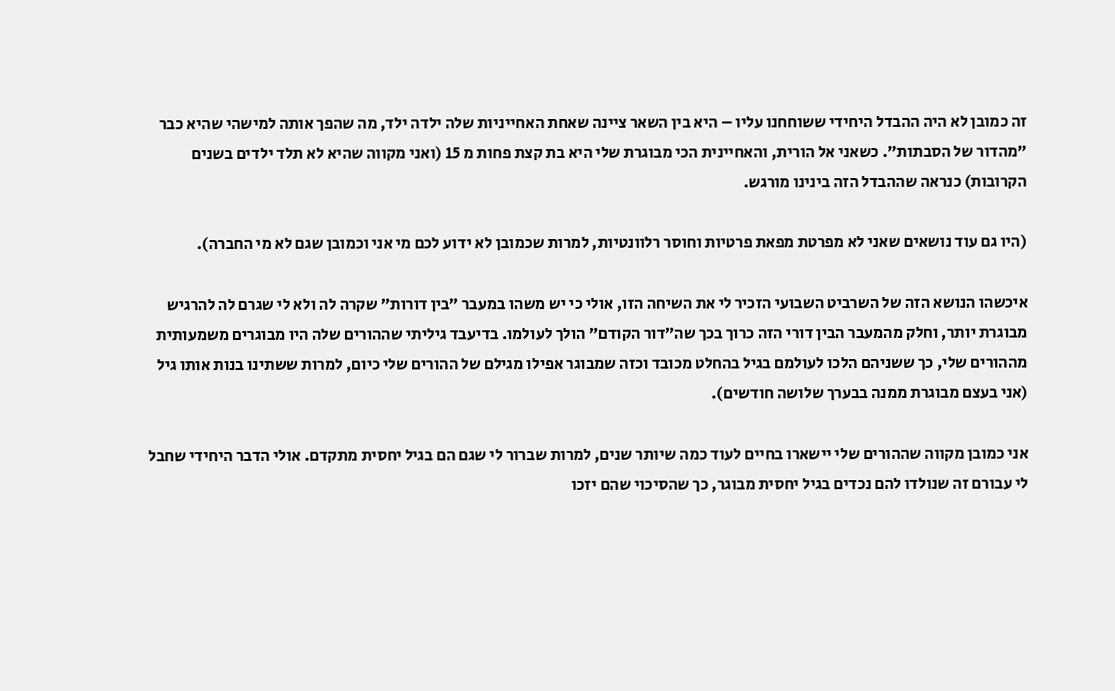זה כמובן לא היה ההבדל היחידי ששוחחנו עליו – היא בין השאר ציינה שאחת האחייניות שלה ילדה ילד, מה שהפך אותה למישהי שהיא כבר ״מהדור של הסבתות״. כשאני אל הורית, והאחיינית הכי מבוגרת שלי היא בת קצת פחות מ 15 (ואני מקווה שהיא לא תלד ילדים בשנים הקרובות) כנראה שההבדל הזה בינינו מורגש.

(היו גם עוד נושאים שאני לא מפרטת מפאת פרטיות וחוסר רלוונטיות, למרות שכמובן לא ידוע לכם מי אני וכמובן שגם לא מי החברה).

איכשהו הנושא הזה של השרביט השבועי הזכיר לי את השיחה הזו, אולי כי יש משהו במעבר ״בין דורות״ שקרה לה ולא לי שגרם לה להרגיש מבוגרת יותר, וחלק מהמעבר הבין דורי הזה כרוך בכך שה״דור הקודם״ הולך לעולמו. בדיעבד גיליתי שההורים שלה היו מבוגרים משמעותית מההורים שלי, כך ששניהם הלכו לעולמם בגיל בהחלט מכובד וכזה שמבוגר אפילו מגילם של ההורים שלי כיום, למרות ששתינו בנות אותו גיל (אני בעצם מבוגרת ממנה בבערך שלושה חודשים).

אני כמובן מקווה שההורים שלי יישארו בחיים לעוד כמה שיותר שנים, למרות שברור לי שגם הם בגיל יחסית מתקדם. אולי הדבר היחידי שחבל לי עבורם זה שנולדו להם נכדים בגיל יחסית מבוגר, כך שהסיכוי שהם יזכו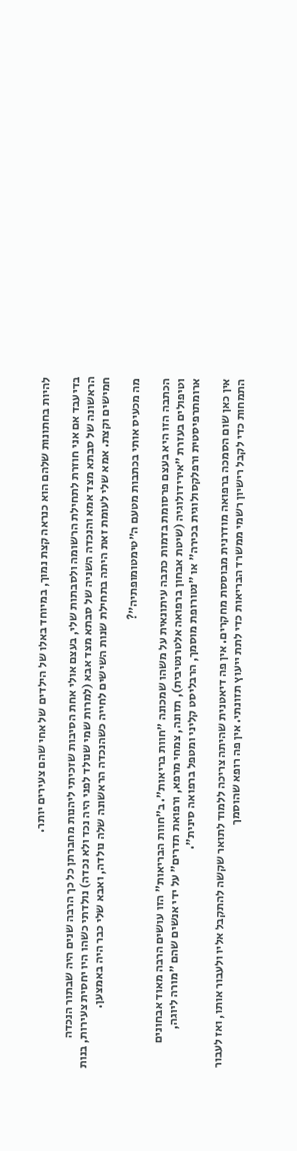להיות בחתונות שלהם הוא כנראה קצת נמוך, במיוחד באלו של הילדים של אחי שהם צעירים יותר.

בדיעבד אם אני חוזרת לתחילת הרשומה ולסבתות שלי, בעצם אולי אחת הסיבות שזכיתי ליהנות מחברתן כל כך הרבה שנים היה שבתור הנכדה הראשונה של סבתא מצד אמא והנכדה השניה של סבתא מצד אבא (למרות שמי שנולד לפני היה נכד ולא נכדה) נולדתי כשהו היו יחסית צעירות, בנות חמישים וקצת. אמא שלי לעומת זאת היתה בתחילת שנות השישים לחייה כשהנכדה הראשונה שלה נולדה, ואבא שלי כבר היה באמצען.

מה מכעיס אותי בכתבות מטעם ה״טימטומופתיה״?

הכתבה הזו היא בעצם פרסומת בדמות כתבה עיתונאית על משהו שמכונה ״חוות בריאות״. ב״חוות הבריאות״ הזו עושים הרבה מאוד אבחונים וטיפולים בעזרת ״אירידולוגיה (שיטת אבחון ברפואה אלטרנטיבית), תזונה, צמחי מרפא, ורפואת תדרים״ על ידי אנשים שהם ״מורה ליוגה, ארומתרפיסטית ורפלקסולוגית בכירה״ או ״נטורופת מוסמך, הרבליסט קליני ומטפל ברפואה סינית״.

אין כאן שום הסמכה ברפואה מודרנית מבוססת מחקרים. אין פה דיאטנית שהיתה צריכה ללמוד לתואר שקשה להתקבל אליו ולעבור אותו, ואז לעבור התמחות כדי לקבל רישיון רשמי ממשרד הבריאות כדי לתת ייעוץ תזונתי. אין פה רופא שהוסמך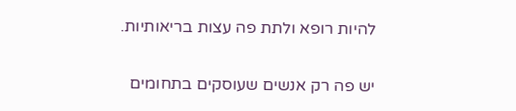להיות רופא ולתת פה עצות בריאותיות.

יש פה רק אנשים שעוסקים בתחומים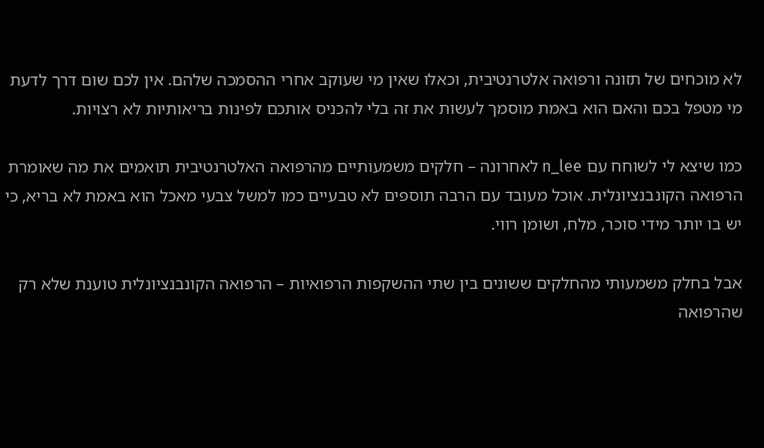לא מוכחים של תזונה ורפואה אלטרנטיבית, וכאלו שאין מי שעוקב אחרי ההסמכה שלהם. אין לכם שום דרך לדעת מי מטפל בכם והאם הוא באמת מוסמך לעשות את זה בלי להכניס אותכם לפינות בריאותיות לא רצויות.

כמו שיצא לי לשוחח עם n_lee לאחרונה – חלקים משמעותיים מהרפואה האלטרנטיבית תואמים את מה שאומרת הרפואה הקונבנציונלית. אוכל מעובד עם הרבה תוספים לא טבעיים כמו למשל צבעי מאכל הוא באמת לא בריא, כי יש בו יותר מידי סוכר, מלח, ושומן רווי.

אבל בחלק משמעותי מהחלקים ששונים בין שתי ההשקפות הרפואיות – הרפואה הקונבנציונלית טוענת שלא רק שהרפואה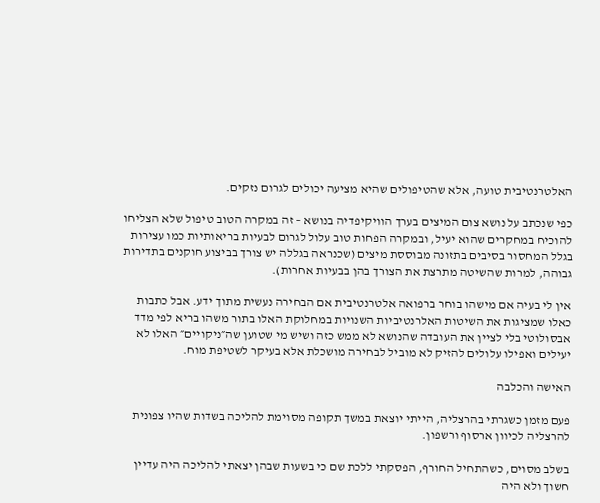האלטרנטיבית טועה, אלא שהטיפולים שהיא מציעה יכולים לגרום נזקים.

כפי שנכתב על נושא צום המיצים בערך הוויקיפדיה בנושא – זה במקרה הטוב טיפול שלא הצליחו להוכיח במחקרים שהוא יעיל, ובמקרה הפחות טוב עלול לגרום לבעיות בריאותיות כמו עצירות בגלל המחסור בסיבים בתזונה מבוססת מיצים (שכנראה בגללה יש צורך בביצוע חוקנים בתדירות גבוהה, למרות שהשיטה מתרצת את הצורך בהן בבעיות אחרות).

אין לי בעיה אם מישהו בוחר ברפואה אלטרנטיבית אם הבחירה נעשית מתוך ידע. אבל כתבות כאלו שמציגות את השיטות האלרנטיביות השנויות במחלוקת האלו בתור משהו בריא לפי מדד אבסולוטי בלי לציין את העובדה שהנושא לא ממש כזה ושיש מי שטוען שה״ניקויים״ האלו לא יעילים ואפילו עלולים להזיק לא מוביל לבחירה מושכלת אלא בעיקר לשטיפת מוח.

האישה והכלבה

פעם מזמן כשגרתי בהרצליה, הייתי יוצאת במשך תקופה מסוימת להליכה בשדות שהיו צפונית להרצליה לכיוון ארסוף ורשפון.

בשלב מסוים, כשהתחיל החורף, הפסקתי ללכת שם כי בשעות שבהן יצאתי להליכה היה עדיין חשוך ולא היה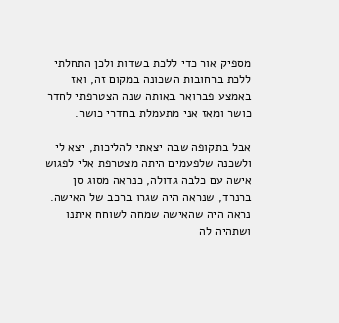מספיק אור כדי ללכת בשדות ולכן התחלתי ללכת ברחובות השכונה במקום זה, ואז באמצע פברואר באותה שנה הצטרפתי לחדר כושר ומאז אני מתעמלת בחדרי כושר.

אבל בתקופה שבה יצאתי להליכות, יצא לי ולשכנה שלפעמים היתה מצטרפת אלי לפגוש אישה עם כלבה גדולה, כנראה מסוג סן ברנרד, שנראה היה שגרו ברכב של האישה. נראה היה שהאישה שמחה לשוחח איתנו ושתהיה לה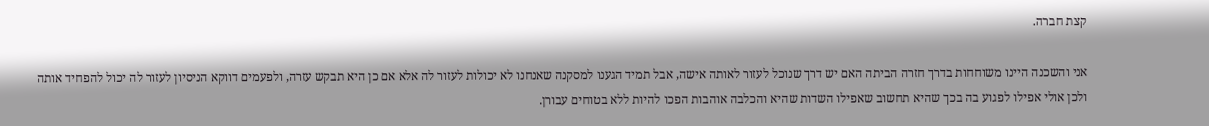קצת חברה.

אני והשכנה היינו משוחחות בדרך חזרה הביתה האם יש דרך שנוכל לעזור לאותה אישה, אבל תמיד הגענו למסקנה שאנחנו לא יכולות לעזור לה אלא אם כן היא תבקש עזרה, ולפעמים דווקא הניסיון לעזור לה יכול להפחיד אותה ולכן אולי אפילו לפגוע בה בכך שהיא תחשוב שאפילו השדות שהיא והכלבה אוהבות הפכו להיות ללא בטוחים עבורן.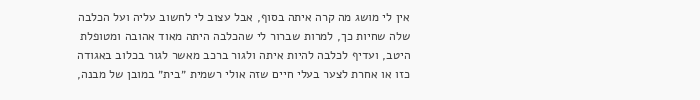אין לי מושג מה קרה איתה בסוף, אבל עצוב לי לחשוב עליה ועל הכלבה שלה שחיות כך, למרות שברור לי שהכלבה היתה מאוד אהובה ומטופלת היטב, ועדיף לכלבה להיות איתה ולגור ברכב מאשר לגור בכלוב באגודה כזו או אחרת לצער בעלי חיים שזה אולי רשמית ״בית״ במובן של מבנה,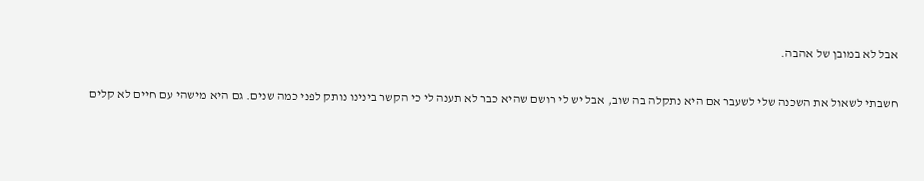אבל לא במובן של אהבה.

חשבתי לשאול את השכנה שלי לשעבר אם היא נתקלה בה שוב, אבל יש לי רושם שהיא כבר לא תענה לי כי הקשר בינינו נותק לפני כמה שנים. גם היא מישהי עם חיים לא קלים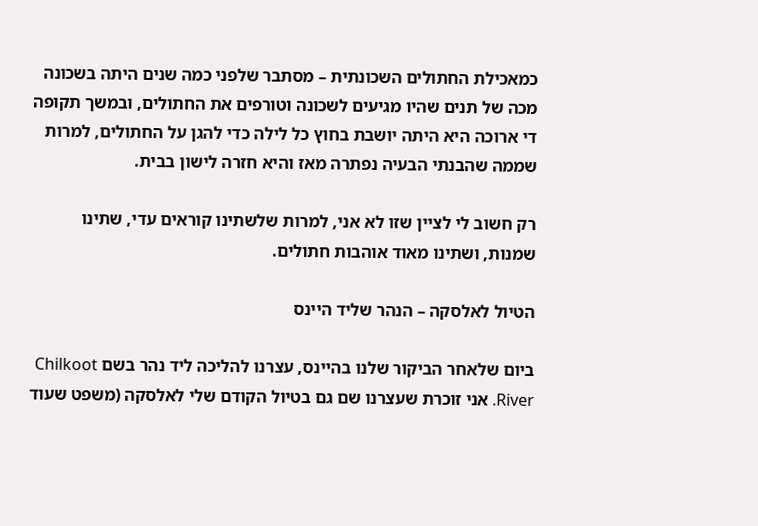כמאכילת החתולים השכונתית – מסתבר שלפני כמה שנים היתה בשכונה מכה של תנים שהיו מגיעים לשכונה וטורפים את החתולים, ובמשך תקופה די ארוכה היא היתה יושבת בחוץ כל לילה כדי להגן על החתולים, למרות שממה שהבנתי הבעיה נפתרה מאז והיא חזרה לישון בבית.

רק חשוב לי לציין שזו לא אני, למרות שלשתינו קוראים עדי, שתינו שמנות, ושתינו מאוד אוהבות חתולים.

הטיול לאלסקה – הנהר שליד היינס

ביום שלאחר הביקור שלנו בהיינס, עצרנו להליכה ליד נהר בשם Chilkoot River. אני זוכרת שעצרנו שם גם בטיול הקודם שלי לאלסקה (משפט שעוד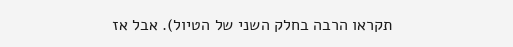תקראו הרבה בחלק השני של הטיול). אבל אז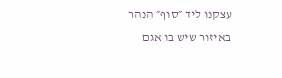עצקנו ליד ״סוף״ הנהר באיזור שיש בו אגם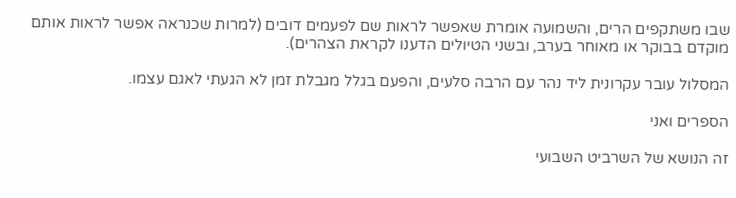שבו משתקפים הרים, והשמועה אומרת שאפשר לראות שם לפעמים דובים (למרות שכנראה אפשר לראות אותם מוקדם בבוקר או מאוחר בערב, ובשני הטיולים הדענו לקראת הצהרים).

המסלול עובר עקרונית ליד נהר עם הרבה סלעים, והפעם בגלל מגבלת זמן לא הגעתי לאגם עצמו.

הספרים ואני

זה הנושא של השרביט השבועי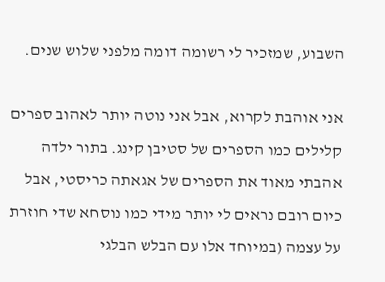השבוע, שמזכיר לי רשומה דומה מלפני שלוש שנים.

אני אוהבת לקרוא, אבל אני נוטה יותר לאהוב ספרים קלילים כמו הספרים של סטיבן קינג. בתור ילדה אהבתי מאוד את הספרים של אגאתה כריסטי, אבל כיום רובם נראים לי יותר מידי כמו נוסחא שדי חוזרת על עצמה (במיוחד אלו עם הבלש הבלגי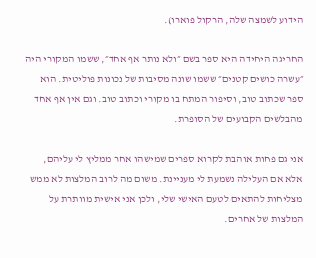הידוע לשמצה שלה, הרקול פוארו).

החריגה היחידה היא ספר בשם ״ולא נותר אף אחד״, ששמו המקורי היה ״עשרה כושים קטנים״ ששמו שונה מסיבות של נכונות פוליטית. הוא ספר שכתוב טוב, וסיפור המתח בו מקורי וכתוב טוב. וגם אין אף אחד מהבלשים הקבועים של הסופרת.

אני גם פחות אוהבת לקרוא ספרים שמישהו אחר ממליץ לי עליהם, אלא אם העלילה נשמעת לי מעניינת. משום מה לרוב המלצות לא ממש מצליחות להתאים לטעם האישי שלי, ולכן אני אישית מוותרת על המלצות של אחרים.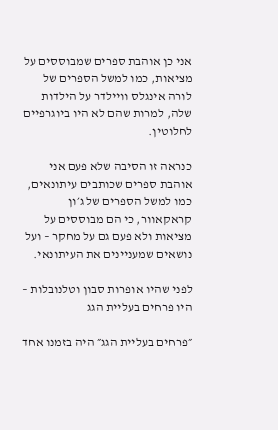אני כן אוהבת ספרים שמבוססים על מציאות, כמו למשל הספרים של לורה אינגלס וויילדר על הילדות שלה, למרות שהם לא היו ביוגרפיים לחלוטין.

כנראה זו הסיבה שלא פעם אני אוהבת ספרים שכותבים עיתונאים, כמו למשל הספרים של ג׳ון קראקאוור, כי הם מבוססים על מציאות ולא פעם גם על מחקר – ועל נושאים שמעניינים את העיתונאי.

לפני שהיו אופרות סבון וטלנובלות – היו פרחים בעליית הגג

״פרחים בעליית הגג״ היה בזמנו אחד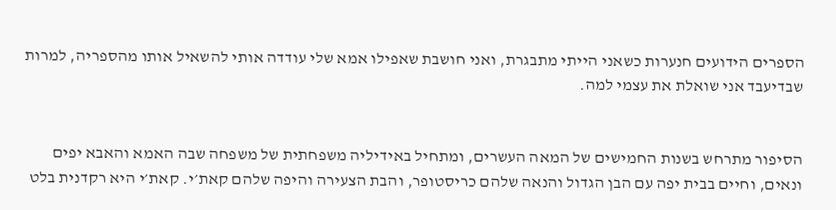הספרים הידועים חנערות כשאני הייתי מתבגרת, ואני חושבת שאפילו אמא שלי עודדה אותי להשאיל אותו מהספריה, למרות שבדיעבד אני שואלת את עצמי למה.


הסיפור מתרחש בשנות החמישים של המאה העשרים, ומתחיל באידיליה משפחתית של משפחה שבה האמא והאבא יפים ונאים, וחיים בבית יפה עם הבן הגדול והנאה שלהם כריסטופר, והבת הצעירה והיפה שלהם קאת׳י. קאת׳י היא רקדנית בלט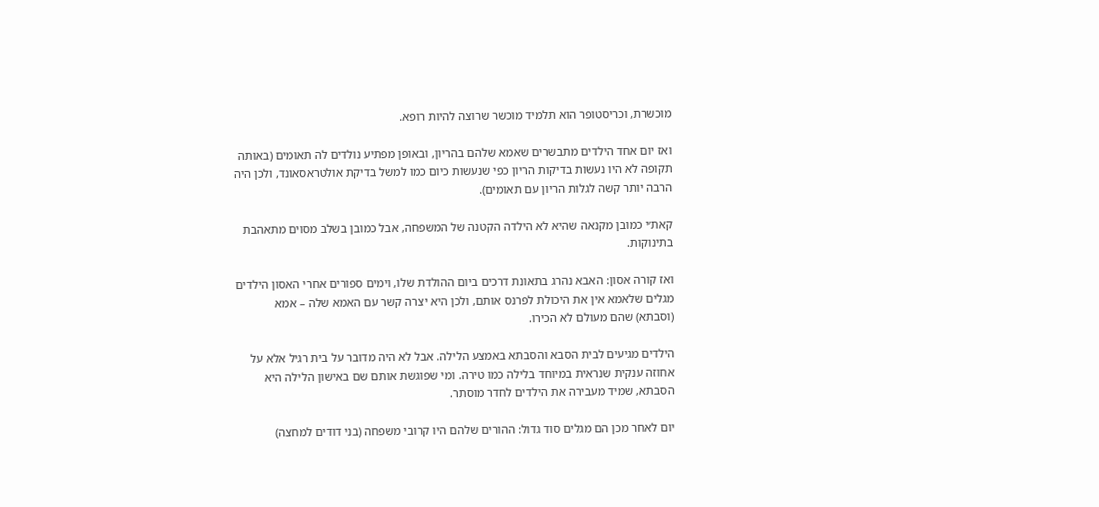מוכשרת, וכריסטופר הוא תלמיד מוכשר שרוצה להיות רופא.

ואז יום אחד הילדים מתבשרים שאמא שלהם בהריון, ובאופן מפתיע נולדים לה תאומים (באותה תקופה לא היו נעשות בדיקות הריון כפי שנעשות כיום כמו למשל בדיקת אולטראסאונד, ולכן היה הרבה יותר קשה לגלות הריון עם תאומים).

קאת׳י כמובן מקנאה שהיא לא הילדה הקטנה של המשפחה, אבל כמובן בשלב מסוים מתאהבת בתינוקות.

ואז קורה אסון: האבא נהרג בתאונת דרכים ביום ההולדת שלו, וימים ספורים אחרי האסון הילדים מגלים שלאמא אין את היכולת לפרנס אותם, ולכן היא יצרה קשר עם האמא שלה – אמא (וסבתא) שהם מעולם לא הכירו.

הילדים מגיעים לבית הסבא והסבתא באמצע הלילה. אבל לא היה מדובר על בית רגיל אלא על אחוזה ענקית שנראית במיוחד בלילה כמו טירה. ומי שפוגשת אותם שם באישון הלילה היא הסבתא, שמיד מעבירה את הילדים לחדר מוסתר.

יום לאחר מכן הם מגלים סוד גדול: ההורים שלהם היו קרובי משפחה (בני דודים למחצה)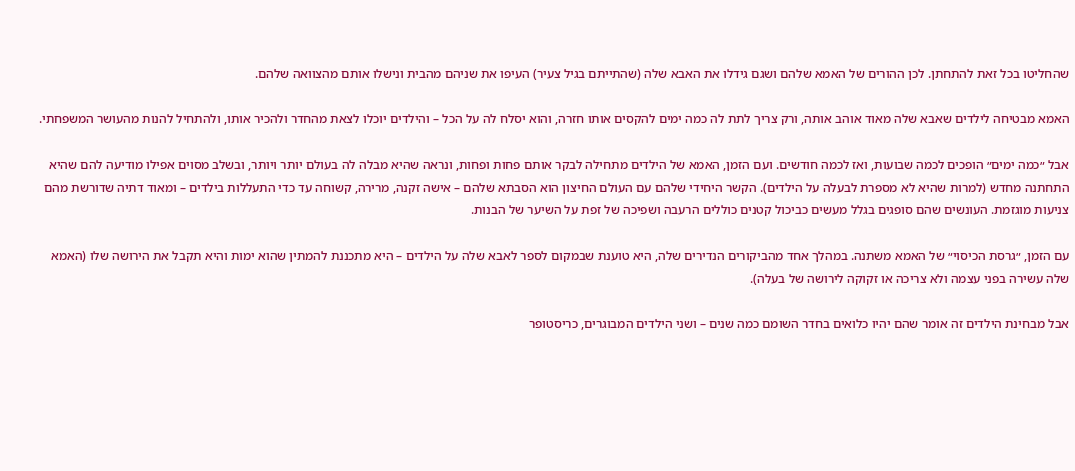שהחליטו בכל זאת להתחתן. לכן ההורים של האמא שלהם ושגם גידלו את האבא שלה (שהתייתם בגיל צעיר) העיפו את שניהם מהבית ונישלו אותם מהצוואה שלהם.

האמא מבטיחה לילדים שאבא שלה מאוד אוהב אותה, ורק צריך לתת לה כמה ימים להקסים אותו חזרה, והוא יסלח לה על הכל – והילדים יוכלו לצאת מהחדר ולהכיר אותו, ולהתחיל להנות מהעושר המשפחתי.

אבל ״כמה ימים״ הופכים לכמה שבועות, ואז לכמה חודשים. ועם הזמן, האמא של הילדים מתחילה לבקר אותם פחות ופחות, ונראה שהיא מבלה לה בעולם יותר ויותר, ובשלב מסוים אפילו מודיעה להם שהיא התחתנה מחדש (למרות שהיא לא מספרת לבעלה על הילדים). הקשר היחידי שלהם עם העולם החיצון הוא הסבתא שלהם – אישה זקנה, מרירה, קשוחה עד כדי התעללות בילדים – ומאוד דתיה שדורשת מהם צניעות מוגזמת. העונשים שהם סופגים בגלל מעשים כביכול קטנים כוללים הרעבה ושפיכה של זפת על השיער של הבנות.

עם הזמן, ״גרסת הכיסוי״ של האמא משתנה. במהלך אחד מהביקורים הנדירים שלה, היא טוענת שבמקום לספר לאבא שלה על הילדים – היא מתכננת להמתין שהוא ימות והיא תקבל את הירושה שלו (האמא שלה עשירה בפני עצמה ולא צריכה או זקוקה לירושה של בעלה).

אבל מבחינת הילדים זה אומר שהם יהיו כלואים בחדר השומם כמה שנים – ושני הילדים המבוגרים, כריסטופר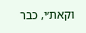וקאת׳י, כבר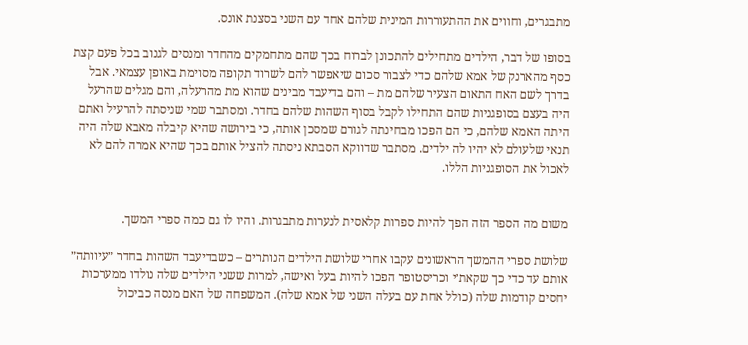מתבגרים, וחווים את ההתעוררות המינית שלהם אחד עם השני בסצנת אונס.

בסופו של דבר, הילדים מתחילים להתכונן לברוח בכך שהם מתחמקים מהחדר ומנסים לגנוב בכל פעם קצת כסף מהארנק של אמא שלהם כדי לצבור סכום שיאפשר להם לשרוד תקופה מסוימת באופן עצמאי. אבל בדרך לשם האח התאום הצעיר שלהם מת – והם בדיעבד מבינים שהוא מת מהרעלה, והם מגלים שהרעל היה בעצם בסופגניות שהם התחילו לקבל בסוף השהות שלהם בחדר. ומסתבר שמי שניסתה להרעיל ואתם היתה האמא שלהם, כי הם הפכו מבחינתה לגורם שמסכן אותה, כי בירושה שהיא קיבלה מאבא שלה היה תנאי שלעולם לא יהיו לה ילדים. מסתבר שדווקא הסבתא ניסתה להציל אותם בכך שהיא אמרה להם לא לאכול את הסופגניות הללו.


משום מה הספר הזה הפך להיות ספרות קלאסית לנערות מתבגרות. והיו לו גם כמה ספרי המשך.

שלושת ספרי ההמשך הראשונים עקבו אחרי שלושת הילדים הנותרים – כשבדיעבד השהות בחדר ״עיוותה״ אותם עד כדי כך שקאת׳י וכריסטופר הפכו להיות בעל ואישה, למרות ששני הילדים שלה נולדו ממערכות יחסים קודמות שלה (כולל אחת עם בעלה השני של אמא שלה). המשפחה של האם מנסה כביכול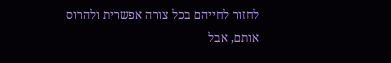לחזור לחייהם בכל צורה אפשרית ולהרוס אותם, אבל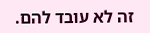זה לא עובד להם.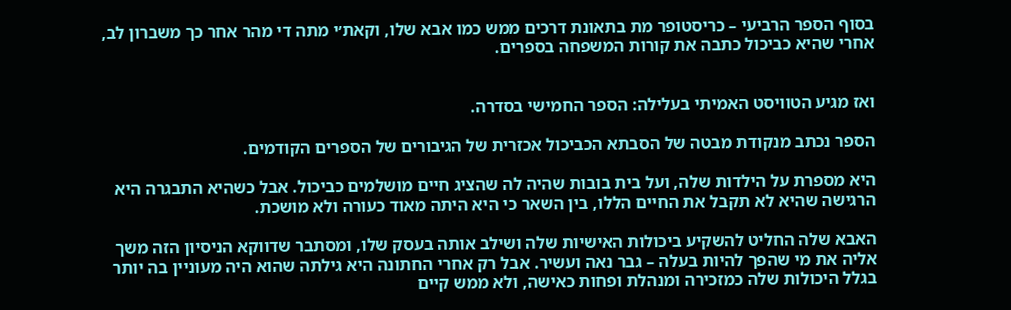בסוף הספר הרביעי – כריסטופר מת בתאונת דרכים ממש כמו אבא שלו, וקאת׳י מתה די מהר אחר כך משברון לב, אחרי שהיא כביכול כתבה את קורות המשפחה בספרים.


ואז מגיע הטוויסט האמיתי בעלילה: הספר החמישי בסדרה.

הספר נכתב מנקודת מבטה של הסבתא הכביכול אכזרית של הגיבורים של הספרים הקודמים.

היא מספרת על הילדות שלה, ועל בית בובות שהיה לה שהציג חיים מושלמים כביכול. אבל כשהיא התבגרה היא הרגישה שהיא לא תקבל את החיים הללו, בין השאר כי היא היתה מאוד כעורה ולא מושכת.

האבא שלה החליט להשקיע ביכולות האישיות שלה ושילב אותה בעסק שלו, ומסתבר שדווקא הניסיון הזה משך אליה את מי שהפך להיות בעלה – גבר נאה ועשיר. אבל רק אחרי החתונה היא גילתה שהוא היה מעוניין בה יותר בגלל היכולות שלה כמזכירה ומנהלת ופחות כאישה, ולא ממש קיים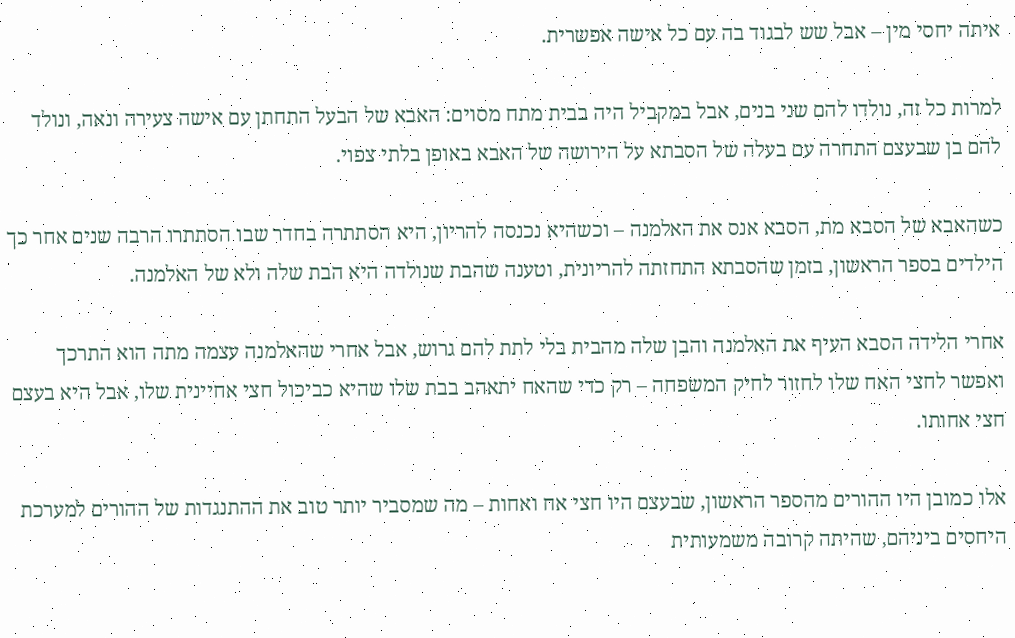איתה יחסי מין – אבל שש לבגוד בה עם כל אישה אפשרית.

למרות כל זה, נולדו להם שני בנים, אבל במקביל היה בבית מתח מסוים: האבא של הבעל התחתן עם אישה צעירה ונאה, ונולד להם בן שבעצם התחרה עם בעלה של הסבתא על הירושה של האבא באופן בלתי צפוי.

כשהאבא של הסבא מת, הסבא אנס את האלמנה – וכשהיא נכנסה להריון, היא הסתתרה בחדר שבו הסתתרו הרבה שנים אחר כך הילדים בספר הראשון, בזמן שהסבתא התחזתה להריונית, וטענה שהבת שנולדה היא הבת שלה ולא של האלמנה.

אחרי הלידה הסבא העיף את האלמנה והבן שלה מהבית בלי לתת להם גרוש, אבל אחרי שהאלמנה עצמה מתה הוא התרכך ואפשר לחצי האח שלו לחזור לחיק המשפחה – רק כדי שהאח יתאהב בבת שלו שהיא כביכול חצי אחיינית שלו, אבל היא בעצם חצי אחותו.

אלו כמובן היו ההורים מהספר הראשון, שבעצם היו חצי אח ואחות – מה שמסביר יותר טוב את ההתנגדות של ההורים למערכת היחסים ביניהם, שהיתה קרובה משמעותית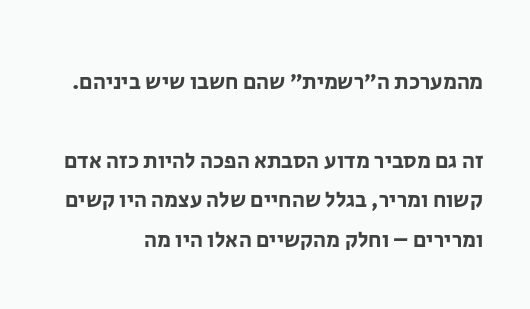מהמערכת ה״רשמית״ שהם חשבו שיש ביניהם.

זה גם מסביר מדוע הסבתא הפכה להיות כזה אדם קשוח ומריר, בגלל שהחיים שלה עצמה היו קשים ומרירים – וחלק מהקשיים האלו היו מה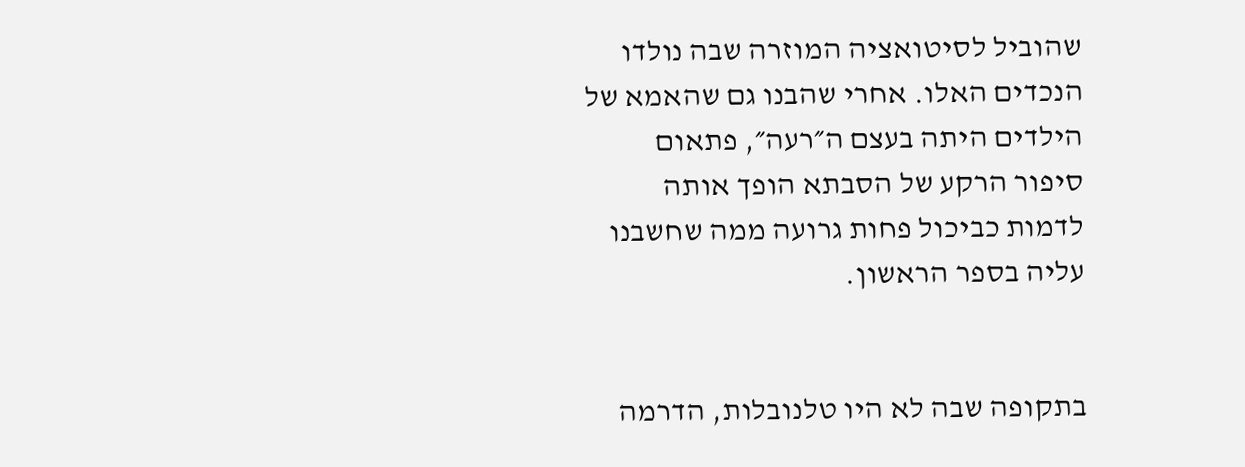שהוביל לסיטואציה המוזרה שבה נולדו הנכדים האלו. אחרי שהבנו גם שהאמא של הילדים היתה בעצם ה״רעה״, פתאום סיפור הרקע של הסבתא הופך אותה לדמות כביכול פחות גרועה ממה שחשבנו עליה בספר הראשון.


בתקופה שבה לא היו טלנובלות, הדרמה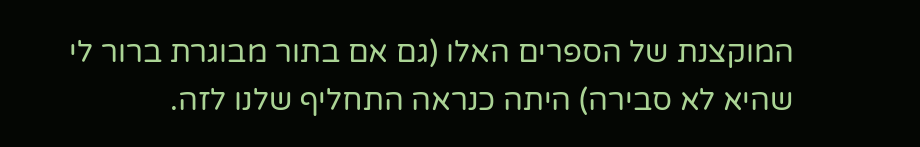המוקצנת של הספרים האלו (גם אם בתור מבוגרת ברור לי שהיא לא סבירה) היתה כנראה התחליף שלנו לזה.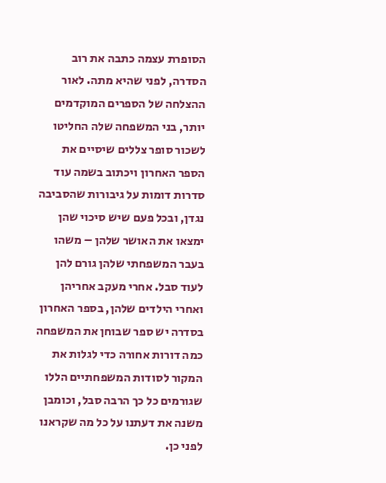הסופרת עצמה כתבה את רוב הסדרה, לפני שהיא מתה. לאור ההצלחה של הספרים המוקדמים יותר, בני המשפחה שלה החליטו לשכור סופר צללים שיסיים את הספר האחרון ויכתוב בשמה עוד סדרות דומות על גיבורות שהסביבה נגדן, ובכל פעם שיש סיכוי שהן ימצאו את האושר שלהן – משהו בעבר המשפחתי שלהן גורם להן לעוד סבל. אחרי מעקב אחריהן ואחרי הילדים שלהן, בספר האחרון בסדרה יש ספר שבוחן את המשפחה כמה דורות אחורה כדי לגלות את המקור לסודות המשפחתיים הללו שגורמים כל כך הרבה סבל, וכומבן משנה את דעתנו על כל מה שקראנו לפני כן.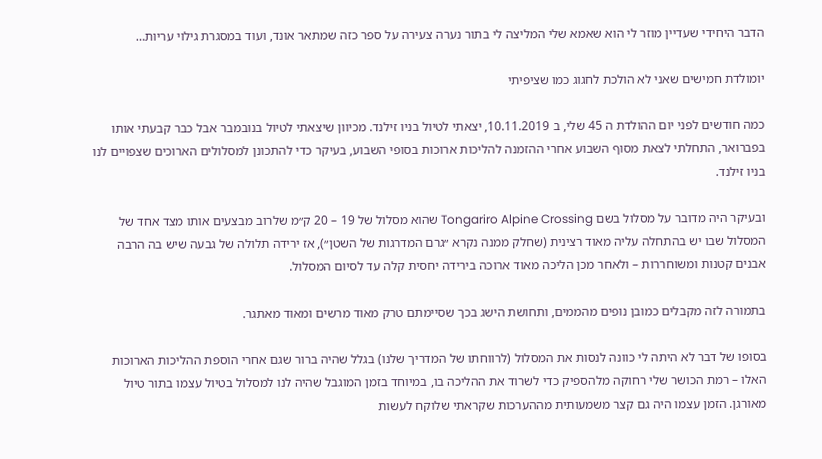הדבר היחידי שעדיין מוזר לי הוא שאמא שלי המליצה לי בתור נערה צעירה על ספר כזה שמתאר אונד, ועוד במסגרת גילוי עריות…

יומולדת חמישים שאני לא הולכת לחגוג כמו שציפיתי

כמה חודשים לפני יום ההולדת ה 45 שלי, ב 10.11.2019, יצאתי לטיול בניו זילנד. מכיוון שיצאתי לטיול בנובמבר אבל כבר קבעתי אותו בפברואר, התחלתי לצאת מסוף השבוע אחרי ההזמנה להליכות ארוכות בסופי השבוע, בעיקר כדי להתכונן למסלולים הארוכים שצפויים לנו בניו זילנד.

ובעיקר היה מדובר על מסלול בשם Tongariro Alpine Crossing שהוא מסלול של 19 – 20 ק״מ שלרוב מבצעים אותו מצד אחד של המסלול שבו יש בהתחלה עליה מאוד רצינית (שחלק ממנה נקרא ״גרם המדרגות של השטן״), אז ירידה תלולה של גבעה שיש בה הרבה אבנים קטנות ומשוחררות – ולאחר מכן הליכה מאוד ארוכה בירידה יחסית קלה עד לסיום המסלול.

בתמורה לזה מקבלים כמובן נופים מהממים, ותחושת הישג בכך שסיימתם טרק מאוד מרשים ומאוד מאתגר.

בסופו של דבר לא היתה לי כוונה לנסות את המסלול (לרווחתו של המדריך שלנו) בגלל שהיה ברור שגם אחרי הוספת ההליכות הארוכות האלו – רמת הכושר שלי רחוקה מלהספיק כדי לשרוד את ההליכה בו, במיוחד בזמן המוגבל שהיה לנו למסלול בטיול עצמו בתור טיול מאורגן. הזמן עצמו היה גם קצר משמעותית מההערכות שקראתי שלוקח לעשות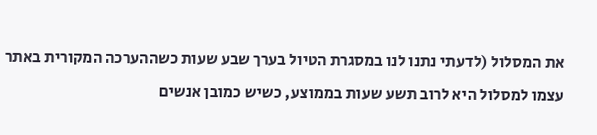את המסלול (לדעתי נתנו לנו במסגרת הטיול בערך שבע שעות כשההערכה המקורית באתר עצמו למסלול היא לרוב תשע שעות בממוצע, כשיש כמובן אנשים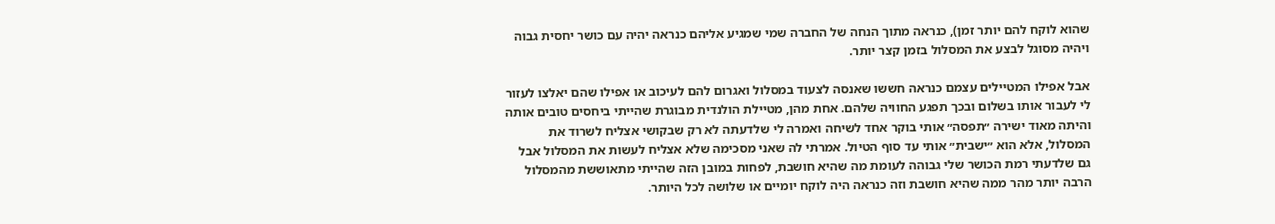שהוא לוקח להם יותר זמן), כנראה מתוך הנחה של החברה שמי שמגיע אליהם כנראה יהיה עם כושר יחסית גבוה ויהיה מסוגל לבצע את המסלול בזמן קצר יותר.

אבל אפילו המטיילים עצמם כנראה חששו שאנסה לצעוד במסלול ואגרום להם לעיכוב או אפילו שהם יאלצו לעזור לי לעבור אותו בשלום ובכך תפגע החוויה שלהם. אחת מהן, מטיילת הולנדית מבוגרת שהייתי ביחסים טובים אותה והיתה מאוד ישירה ״תפסה״ אותי בוקר אחד לשיחה ואמרה לי שלדעתה לא רק שבקושי אצליח לשרוד את המסלול, אלא הוא ״ישבית״ אותי עד סוף הטיול. אמרתי לה שאני מסכימה שלא אצליח לעשות את המסלול אבל גם שלדעתי רמת הכושר שלי גבוהה לעומת מה שהיא חושבת, לפחות במובן הזה שהייתי מתאוששת מהמסלול הרבה יותר מהר ממה שהיא חושבת וזה כנראה היה לוקח יומיים או שלושה לכל היותר.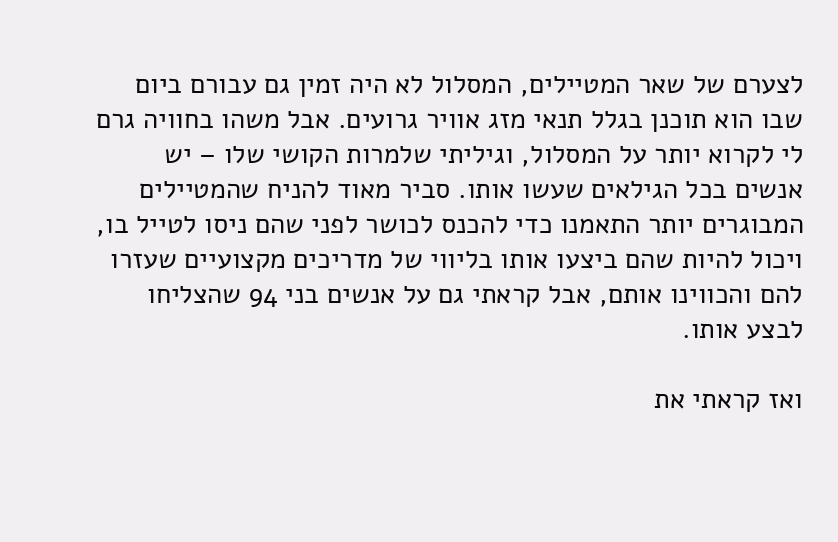לצערם של שאר המטיילים, המסלול לא היה זמין גם עבורם ביום שבו הוא תוכנן בגלל תנאי מזג אוויר גרועים. אבל משהו בחוויה גרם לי לקרוא יותר על המסלול, וגיליתי שלמרות הקושי שלו – יש אנשים בכל הגילאים שעשו אותו. סביר מאוד להניח שהמטיילים המבוגרים יותר התאמנו כדי להכנס לכושר לפני שהם ניסו לטייל בו, ויכול להיות שהם ביצעו אותו בליווי של מדריכים מקצועיים שעזרו להם והכווינו אותם, אבל קראתי גם על אנשים בני 94 שהצליחו לבצע אותו.

ואז קראתי את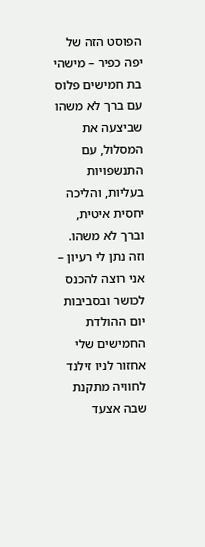הפוסט הזה של יפה כפיר – מישהי בת חמישים פלוס עם ברך לא משהו שביצעה את המסלול, עם התנשפויות בעליות, והליכה יחסית איטית, וברך לא משהו. וזה נתן לי רעיון – אני רוצה להכנס לכושר ובסביבות יום ההולדת החמישים שלי אחזור לניו זילנד לחוויה מתקנת שבה אצעד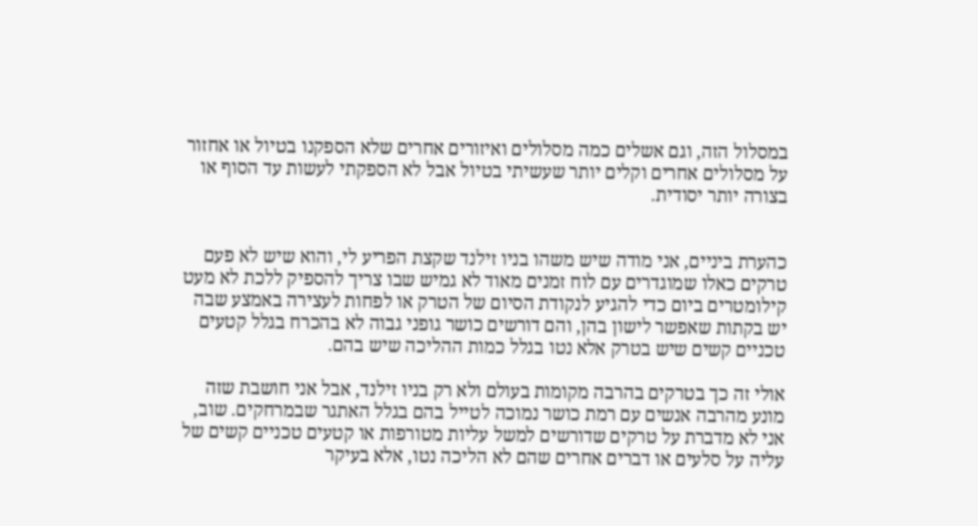במסלול הזה, וגם אשלים כמה מסלולים ואיזורים אחרים שלא הספקנו בטיול או אחזור על מסלולים אחרים וקלים יותר שעשיתי בטיול אבל לא הספקתי לעשות עד הסוף או בצורה יותר יסודית.


כהערת ביניים, אני מודה שיש משהו בניו זילנד שקצת הפריע לי, והוא שיש לא פעם טרקים כאלו שמוגדרים עם לוח זמנים מאוד לא גמיש שבו צריך להספיק ללכת לא מעט קילומטרים ביום כדי להגיע לנקודת הסיום של הטרק או לפחות לעצירה באמצע שבה יש בקתות שאפשר לישון בהן, והם דורשים כושר גופני גבוה לא בהכרח בגלל קטעים טכניים קשים שיש בטרק אלא נטו בגלל כמות ההליכה שיש בהם.

אולי זה כך בטרקים בהרבה מקומות בעולם ולא רק בניו זילנד, אבל אני חושבת שזה מונע מהרבה אנשים עם רמת כושר נמוכה לטייל בהם בגלל האתגר שבמרחקים. שוב, אני לא מדברת על טרקים שדורשים למשל עליות מטורפות או קטעים טכניים קשים של עליה על סלעים או דברים אחרים שהם לא הליכה נטו, אלא בעיקר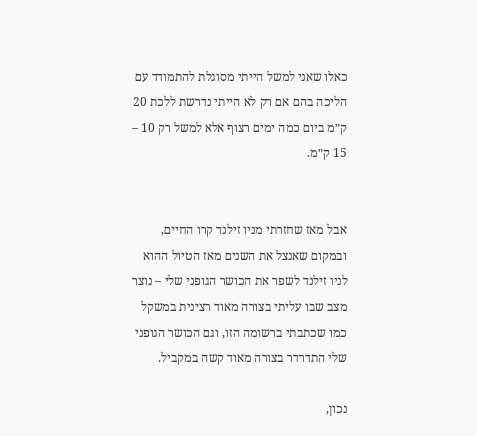כאלו שאני למשל הייתי מסוגלת להתמודד עם הליכה בהם אם רק לא הייתי נדרשת ללכת 20 ק״מ ביום כמה ימים רצוף אלא למשל רק 10 – 15 ק״מ.


אבל מאז שחזרתי מניו זילנד קרו החיים, ובמקום שאנצל את השנים מאז הטיול ההוא לניו זילנד לשפר את הכושר הגופני שלי – נוצר מצב שבו עליתי בצורה מאוד רצינית במשקל כמו שכתבתי ברשומה הזו, וגם הכושר הגופני שלי התדרדר בצורה מאוד קשה במקביל.

נכון,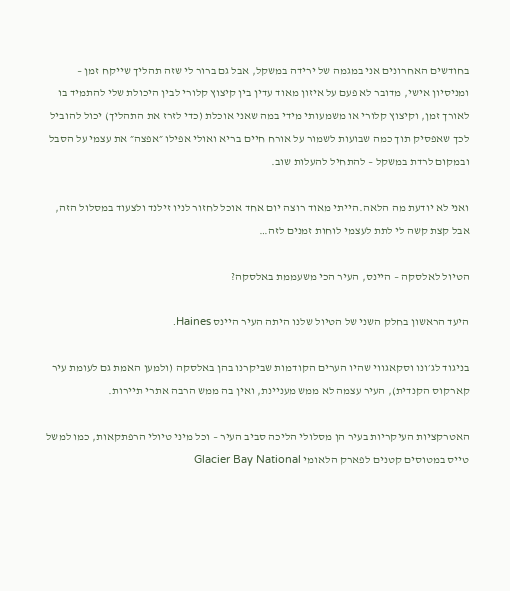בחודשים האחרונים אני במגמה של ירידה במשקל, אבל גם ברור לי שזה תהליך שייקח זמן – ומניסיון אישי, מדובר לא פעם על איזון מאוד עדין בין קיצוץ קלורי לבין היכולת שלי להתמיד בו לאורך זמן, וקיצוץ קלורי או משמעותי מידי במה שאני אוכלת (כדי לזרז את התהליך) יכול להוביל לכך שאפסיק תוך כמה שבועות לשמור על אורח חיים בריא ואולי אפילו ״אפצה״ את עצמי על הסבל ובמקום לרדת במשקל – להתחיל להעלות שוב.

ואני לא יודעת מה הלאה.הייתי מאוד רוצה יום אחד אוכל לחזור לניו זילנד ולצעוד במסלול הזה, אבל קצת קשה לי לתת לעצמי לוחות זמנים לזה…

הטיול לאלסקה – היינס, העיר הכי משעממת באלסקה?

היעד הראשון בחלק השני של הטיול שלנו היתה העיר היינס Haines.

בניגוד לג׳ונו וסקאגווי שהיו הערים הקודמות שביקרנו בהן באלסקה (ולמען האמת גם לעומת עיר קארקוס הקנדית), העיר עצמה לא ממש מעניינת, ואין בה ממש הרבה אתרי תיירות.

האטרקציות העיקריות בעיר הן מסלולי הליכה סביב העיר – וכל מיני טיולי הרפתקאות, כמו למשל טייס במטוסים קטנים לפארק הלאומי Glacier Bay National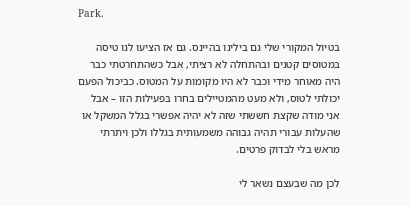Park.

בטיול המקורי שלי גם בילינו בהיינס. גם אז הציעו לנו טיסה במטוסים קטנים ובהתחלה לא רציתי, אבל כשהתחרטתי כבר היה מאוחר מידי וכבר לא היו מקומות על המטוס. כביכול הפעם יכולתי לטוס, ולא מעט מהמטיילים בחרו בפעילות הזו – אבל אני מודה שקצת חששתי שזה לא יהיה אפשרי בגלל המשקל או שהעלות עבורי תהיה גבוהה משמעותית בגללו ולכן ויתרתי מראש בלי לבדוק פרטים.

לכן מה שבעצם נשאר לי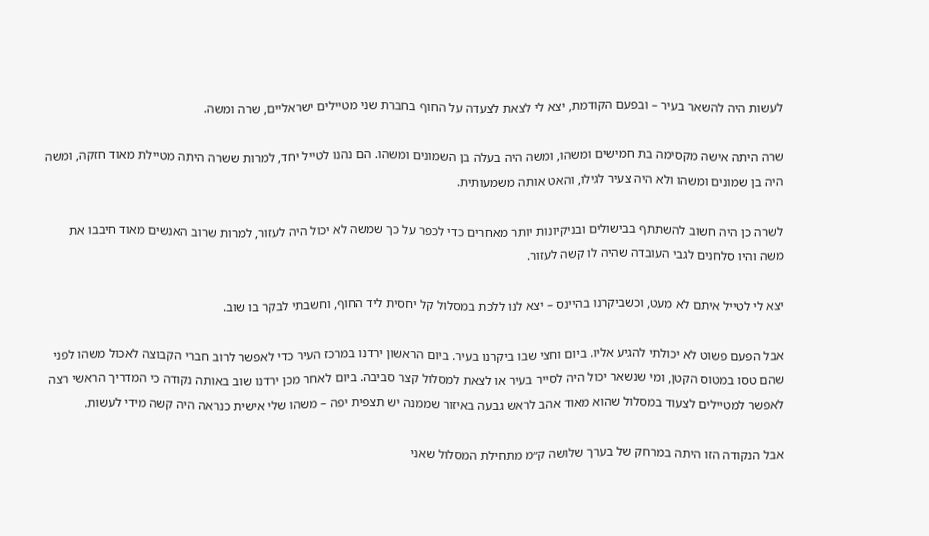לעשות היה להשאר בעיר – ובפעם הקודמת, יצא לי לצאת לצעדה על החוף בחברת שני מטיילים ישראליים, שרה ומשה.

שרה היתה אישה מקסימה בת חמישים ומשהו, ומשה היה בעלה בן השמונים ומשהו. הם נהנו לטייל יחד, למרות ששרה היתה מטיילת מאוד חזקה, ומשה היה בן שמונים ומשהו ולא היה צעיר לגילו, והאט אותה משמעותית.

לשרה כן היה חשוב להשתתף בבישולים ובניקיונות יותר מאחרים כדי לכפר על כך שמשה לא יכול היה לעזור, למרות שרוב האנשים מאוד חיבבו את משה והיו סלחנים לגבי העובדה שהיה לו קשה לעזור.

יצא לי לטייל איתם לא מעט, וכשביקרנו בהיינס – יצא לנו ללכת במסלול קל יחסית ליד החוף, וחשבתי לבקר בו שוב.

אבל הפעם פשוט לא יכולתי להגיע אליו. ביום וחצי שבו ביקרנו בעיר. ביום הראשון ירדנו במרכז העיר כדי לאפשר לרוב חברי הקבוצה לאכול משהו לפני שהם טסו במטוס הקטן, ומי שנשאר יכול היה לסייר בעיר או לצאת למסלול קצר סביבה. ביום לאחר מכן ירדנו שוב באותה נקודה כי המדריך הראשי רצה לאפשר למטיילים לצעוד במסלול שהוא מאוד אהב לראש גבעה באיזור שממנה יש תצפית יפה – משהו שלי אישית כנראה היה קשה מידי לעשות.

אבל הנקודה הזו היתה במרחק של בערך שלושה ק״מ מתחילת המסלול שאני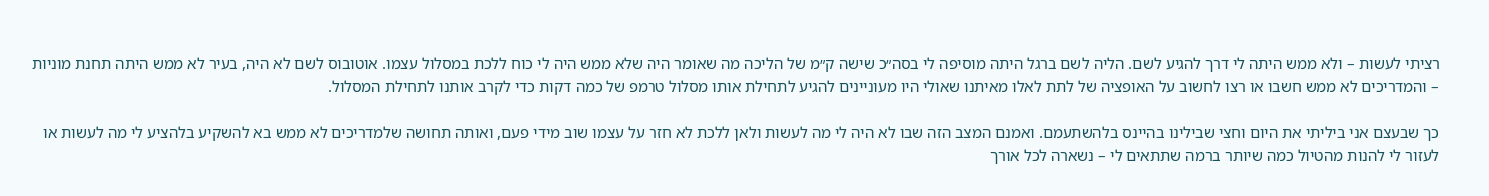רציתי לעשות – ולא ממש היתה לי דרך להגיע לשם. הליה לשם ברגל היתה מוסיפה לי בסה״כ שישה ק״מ של הליכה מה שאומר היה שלא ממש היה לי כוח ללכת במסלול עצמו. אוטובוס לשם לא היה, בעיר לא ממש היתה תחנת מוניות – והמדריכים לא ממש חשבו או רצו לחשוב על האופציה של לתת לאלו מאיתנו שאולי היו מעוניינים להגיע לתחילת אותו מסלול טרמפ של כמה דקות כדי לקרב אותנו לתחילת המסלול.

כך שבעצם אני ביליתי את היום וחצי שבילינו בהיינס בלהשתעמם. ואמנם המצב הזה שבו לא היה לי מה לעשות ולאן ללכת לא חזר על עצמו שוב מידי פעם, ואותה תחושה שלמדריכים לא ממש בא להשקיע בלהציע לי מה לעשות או לעזור לי להנות מהטיול כמה שיותר ברמה שתתאים לי – נשארה לכל אורך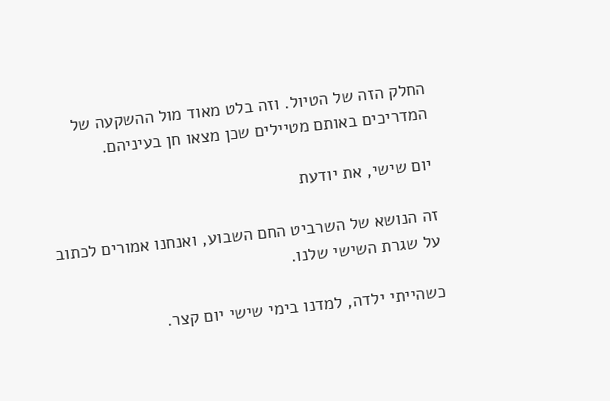החלק הזה של הטיול. וזה בלט מאוד מול ההשקעה של המדריכים באותם מטיילים שכן מצאו חן בעיניהם.

יום שישי, את יודעת

זה הנושא של השרביט החם השבוע, ואנחנו אמורים לכתוב על שגרת השישי שלנו.

כשהייתי ילדה, למדנו בימי שישי יום קצר.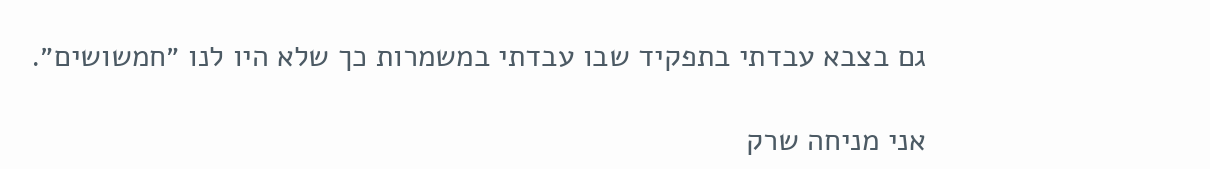גם בצבא עבדתי בתפקיד שבו עבדתי במשמרות כך שלא היו לנו ״חמשושים״.

אני מניחה שרק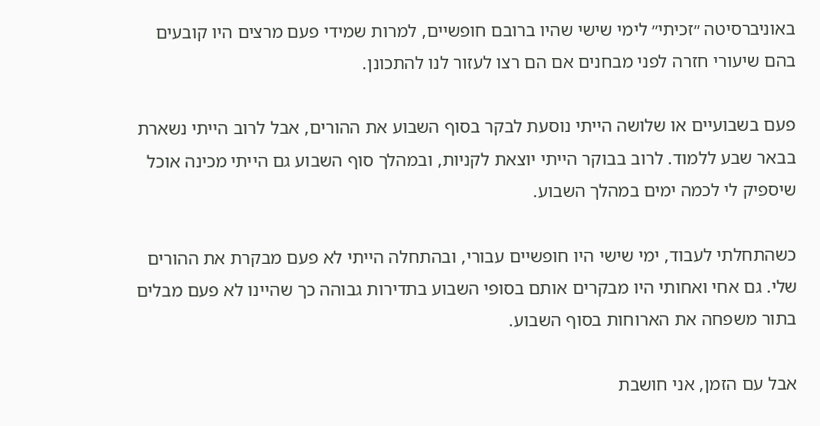באוניברסיטה ״זכיתי״ לימי שישי שהיו ברובם חופשיים, למרות שמידי פעם מרצים היו קובעים בהם שיעורי חזרה לפני מבחנים אם הם רצו לעזור לנו להתכונן.

פעם בשבועיים או שלושה הייתי נוסעת לבקר בסוף השבוע את ההורים, אבל לרוב הייתי נשארת בבאר שבע ללמוד. לרוב בבוקר הייתי יוצאת לקניות, ובמהלך סוף השבוע גם הייתי מכינה אוכל שיספיק לי לכמה ימים במהלך השבוע.

כשהתחלתי לעבוד, ימי שישי היו חופשיים עבורי, ובהתחלה הייתי לא פעם מבקרת את ההורים שלי. גם אחי ואחותי היו מבקרים אותם בסופי השבוע בתדירות גבוהה כך שהיינו לא פעם מבלים בתור משפחה את הארוחות בסוף השבוע.

אבל עם הזמן, אני חושבת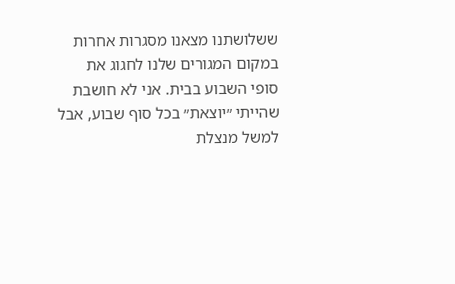ששלושתנו מצאנו מסגרות אחרות במקום המגורים שלנו לחגוג את סופי השבוע בבית. אני לא חושבת שהייתי ״יוצאת״ בכל סוף שבוע, אבל למשל מנצלת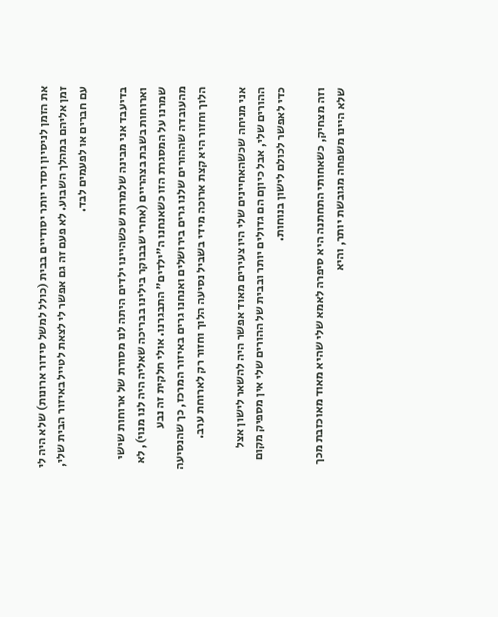את הזמן לניסיון וסדר יותר יסודיים בבית (כולל למשל סידור ארונות) שלא היה לי זמן אליהם במהלך השבוע. לא פעם זה גם אפשר לי לצאת לטייל באיזור הבית שלי, עם חברים או לפעמים לבד.

בדיעבד אני מבינה שלמרות שכשהיינו ילדים היתה לנו מסורת של ארוחות שישי וארוחות בשבת בצהריים (אחרי שבבוקר בילינו בבריכה שאליה היה לנו מנוי), לא שמרנו על המסגרת הזו כשאנחנו ה״ילדים״ התבגרנו. אולי חלקית זה נבע מהעובדה שההורים שלנו גרים בירושלים ואנחנו גרים באיזור המרכז, כך שהנסיעה הלוך וחזור היא קצת ארוכה מידי בשביל נסיעה הלוך וחזור רק לארוחת ערב.

אני מניחה שכשהאחיינים שלי היו צעירים מאוד אפשר היה להשאר לישון אצל ההורים שלי, אבל כיוןם הם גדולים יותר ובבית של ההורים שלי אין מספיק מקום כדי לאפשר לכולם לישון בנוחות.

וזה מצחיק, כשאחותי התחתנה היא סיפרה לאמא שלי שהיא מאוד מאוכזבת מכך שלא היינו משפחה מגובשת יותר, והיא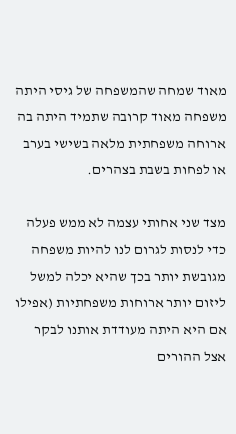מאוד שמחה שהמשפחה של גיסי היתה משפחה מאוד קרובה שתמיד היתה בה ארוחה משפחתית מלאה בשישי בערב או לפחות בשבת בצהרים.

מצד שני אחותי עצמה לא ממש פעלה כדי לנסות לגרום לנו להיות משפחה מגובשת יותר בכך שהיא יכלה למשל ליזום יותר ארוחות משפחתיות (אפילו אם היא היתה מעודדת אותנו לבקר אצל ההורים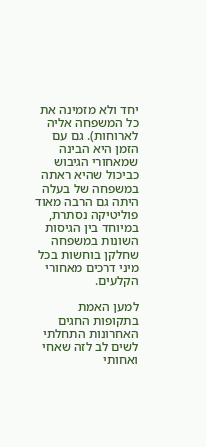יחד ולא מזמינה את כל המשפחה אליה לארוחות). גם עם הזמן היא הבינה שמאחורי הגיבוש כביכול שהיא ראתה במשפחה של בעלה היתה גם הרבה מאוד פוליטיקה נסתרת, במיוחד בין הגיסות השונות במשפחה שחלקן בוחשות בכל מיני דרכים מאחורי הקלעים.

למען האמת בתקופות החגים האחרונות התחלתי לשים לב לזה שאחי ואחותי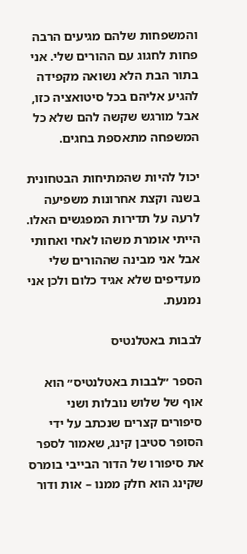והמשפחות שלהם מגיעים הרבה פחות לחגוג עם ההורים שלי. אני בתור הבת הלא נשואה מקפידה להגיע אליהם בכל סיטואציה כזו, אבל מורגש שקשה להם שלא כל המשפחה מתאספת בחגים.

יכול להיות שהמתיחות הבטחונית בשנה וקצת אחרונות משפיעה לרעה על תדירות המפגשים האלו. הייתי אומרת משהו לאחי ואחותי אבל אני מבינה שההורים שלי מעדיפים שלא אגיד כלום ולכן אני נמנעת.

לבבות באטלנטיס

הספר ״לבבות באטלנטיס״ הוא אוף של שלוש נובלות ושני סיפורים קצרים שנכתב על ידי הסופר סטיבן קינג, שאמור לספר את סיפורו של הדור הבייבי בומרס שקינג הוא חלק ממנו – אות ודור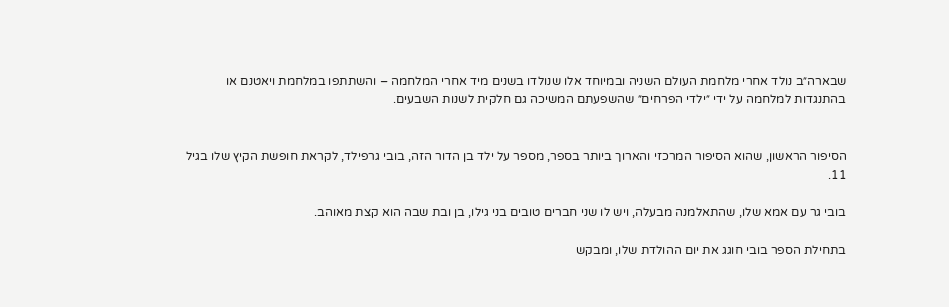שבארה״ב נולד אחרי מלחמת העולם השניה ובמיוחד אלו שנולדו בשנים מיד אחרי המלחמה – והשתתפו במלחמת ויאטנם או בהתנגדות למלחמה על ידי ״ילדי הפרחים״ שהשפעתם המשיכה גם חלקית לשנות השבעים.


הסיפור הראשון, שהוא הסיפור המרכזי והארוך ביותר בספר, מספר על ילד בן הדור הזה, בובי גרפילד, לקראת חופשת הקיץ שלו בגיל 11.

בובי גר עם אמא שלו, שהתאלמנה מבעלה, ויש לו שני חברים טובים בני גילו, בן ובת שבה הוא קצת מאוהב.

בתחילת הספר בובי חוגג את יום ההולדת שלו, ומבקש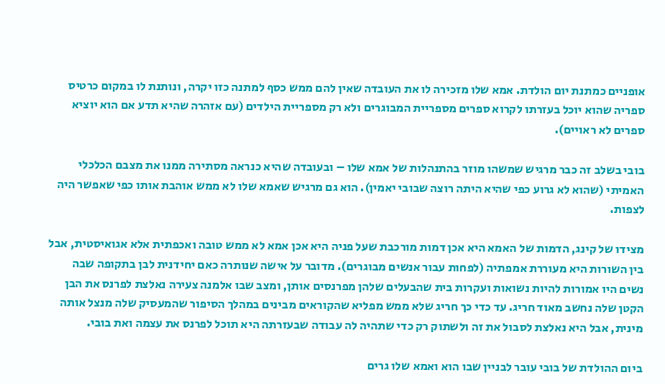אופניים כמתנת יום הולדת. אמא שלו מזכירה לו את העובדה שאין להם ממש כסף למתנה כזו יקרה, ונותנת לו במקום כרטיס ספריה שהוא יוכל בעזרתו לקרוא ספרים מספריית המבוגרים ולא רק מספריית הילדים (עם אזהרה שהיא תדע אם הוא יוציא ספרים לא ראויים).

בובי בשלב זה כבר מרגיש שמשהו מוזר בהתנהלות של אמא שלו – ובעובדה שהיא כנראה מסתירה ממנו את מצבם הכלכלי האמיתי (שהוא לא גרוע כפי שהיא היתה רוצה שבובי יאמין). הוא גם מרגיש שאמא שלו לא ממש אוהבת אותו כפי שאפשר היה לצפות.

מצידו של קינג, הדמות של האמא היא אכן דמות מורכבת שעל פניה היא אכן אמא לא ממש טובה ואכפתית אלא אגואיסטית, אבל בין השורות היא מעוררת אמפתיה (לפחות עבור אנשים מבוגרים). מדובר על אישה שנותרה כאם יחידנית לבן בתקופה שבה נשים היו אמורות להיות נשואות ועקרות בית שהבעלים שלהן מפרנסים אותן, ומצב שבו אלמנה צעירה נאלצת לפרנס את הבן הקטן שלה נחשב מאוד חריג. עד כדי כך חריג שלא ממש מפליא שהקוראים מבינים במהלך הסיפור שהמעסיק שלה מנצל אותה מינית, אבל היא נאלצת לסבול את זה ולשתוק רק כדי שתהיה לה עבודה שבעזרתה היא תוכל לפרנס את עצמה ואת בובי.

ביום ההולדת של בובי עובר לבניין שבו הוא ואמא שלו גרים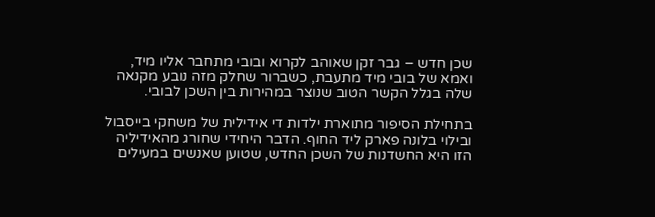שכן חדש – גבר זקן שאוהב לקרוא ובובי מתחבר אליו מיד, ואמא של בובי מיד מתעבת, כשברור שחלק מזה נובע מקנאה שלה בגלל הקשר הטוב שנוצר במהירות בין השכן לבובי.

בתחילת הסיפור מתוארת ילדות די אידילית של משחקי בייסבול ובילוי בלונה פארק ליד החוף. הדבר היחידי שחורג מהאידיליה הזו היא החשדנות של השכן החדש, שטוען שאנשים במעילים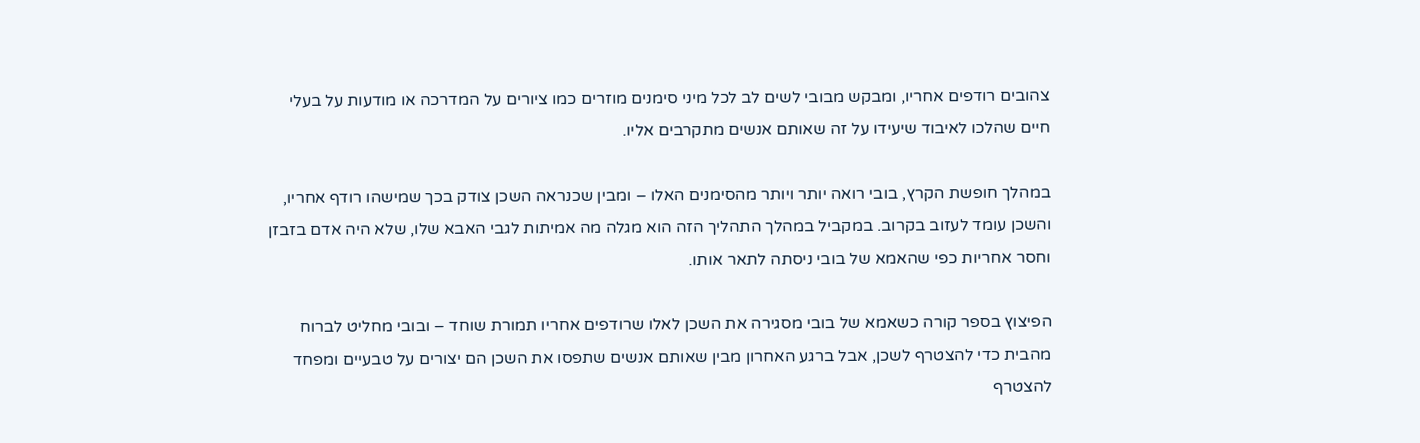צהובים רודפים אחריו, ומבקש מבובי לשים לב לכל מיני סימנים מוזרים כמו ציורים על המדרכה או מודעות על בעלי חיים שהלכו לאיבוד שיעידו על זה שאותם אנשים מתקרבים אליו.

במהלך חופשת הקרץ, בובי רואה יותר ויותר מהסימנים האלו – ומבין שכנראה השכן צודק בכך שמישהו רודף אחריו, והשכן עומד לעזוב בקרוב. במקביל במהלך התהליך הזה הוא מגלה מה אמיתות לגבי האבא שלו, שלא היה אדם בזבזן וחסר אחריות כפי שהאמא של בובי ניסתה לתאר אותו.

הפיצוץ בספר קורה כשאמא של בובי מסגירה את השכן לאלו שרודפים אחריו תמורת שוחד – ובובי מחליט לברוח מהבית כדי להצטרף לשכן, אבל ברגע האחרון מבין שאותם אנשים שתפסו את השכן הם יצורים על טבעיים ומפחד להצטרף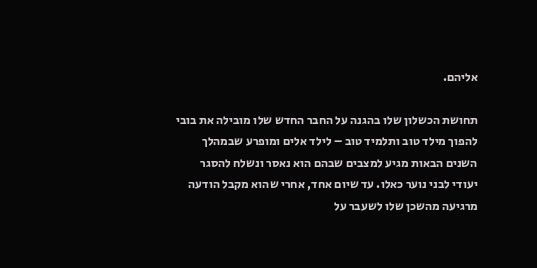אליהם.

תחושת הכשלון שלו בהגנה על החבר החדש שלו מובילה את בובי להפוך מילד טוב ותלמיד טוב – לילד אלים ומופרע שבמהלך השנים הבאות מגיע למצבים שבהם הוא נאסר ונשלח להסגר יעודי לבני נוער כאלו. עד שיום אחד, אחרי שהוא מקבל הודעה מרגיעה מהשכן שלו לשעבר על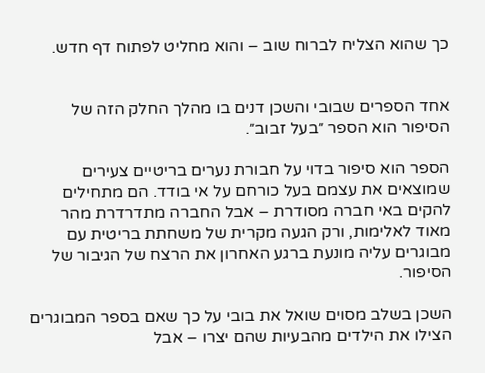כך שהוא הצליח לברוח שוב – והוא מחליט לפתוח דף חדש.


אחד הספרים שבובי והשכן דנים בו מהלך החלק הזה של הסיפור הוא הספר ״בעל זבוב״.

הספר הוא סיפור בדוי על חבורת נערים בריטיים צעירים שמוצאים את עצמם בעל כורחם על אי בודד. הם מתחילים להקים באי חברה מסודרת – אבל החברה מתדרדרת מהר מאוד לאלימות, ורק הגעה מקרית של משחתת בריטית עם מבוגרים עליה מונעת ברגע האחרון את הרצח של הגיבור של הסיפור.

השכן בשלב מסוים שואל את בובי על כך שאם בספר המבוגרים הצילו את הילדים מהבעיות שהם יצרו – אבל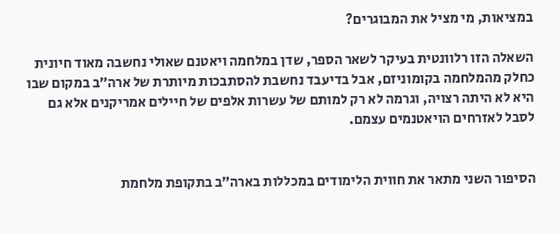במציאות, מי מציל את המבוגרים?

השאלה הזו רלוונטית בעיקר לשאר הספר, שדן במלחמה ויאטנם שאולי נחשבה מאוד חיונית כחלק מהמלחמה בקומוניזם, אבל בדיעבד נחשבת להסתבכות מיותרת של ארה״ב במקום שבו היא לא היתה רצויה, וגרמה לא רק למותם של עשרות אלפים של חיילים אמריקנים אלא גם לסבל לאזרחים הויאטנמים עצמם.


הסיפור השני מתאר את חווית הלימודים במכללות בארה״ב בתקופת מלחמת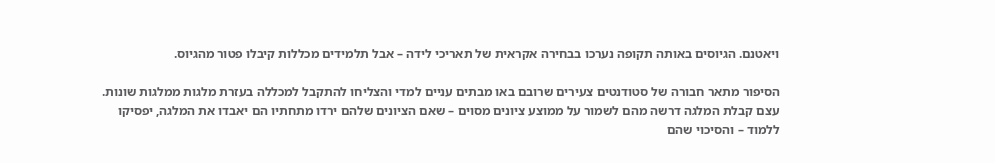ויאטנם. הגיוסים באותה תקופה נערכו בבחירה אקראית של תאריכי לידה – אבל תלמידים מכללות קיבלו פטור מהגיוס.

הסיפור מתאר חבורה של סטודנטים צעירים שרובם באו מבתים עניים למדי והצליחו להתקבל למכללה בעזרת מלגות ממלגות שונות. עצם קבלת המלגה דרשה מהם לשמור על ממוצע ציונים מסוים – שאם הציונים שלהם ירדו מתחתיו הם יאבדו את המלגה, יפסיקו ללמוד – והסיכוי שהם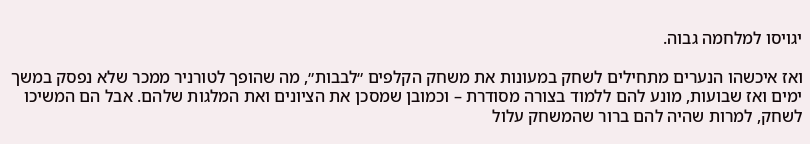יגויסו למלחמה גבוה.

ואז איכשהו הנערים מתחילים לשחק במעונות את משחק הקלפים ״לבבות״, מה שהופך לטורניר ממכר שלא נפסק במשך ימים ואז שבועות, מונע להם ללמוד בצורה מסודרת – וכמובן שמסכן את הציונים ואת המלגות שלהם. אבל הם המשיכו לשחק, למרות שהיה להם ברור שהמשחק עלול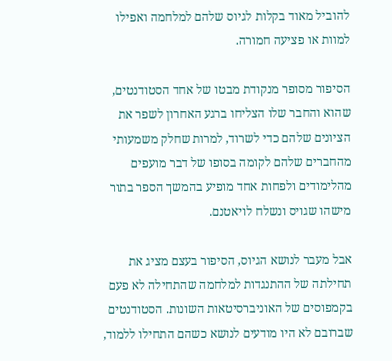להוביל מאוד בקלות לגיוס שלהם למלחמה ואפילו למוות או פציעה חמורה.

הסיפור מסופר מנקודת מבטו של אחד הסטודנטים, שהוא והחבר שלו הצליחו ברגע האחרון לשפר את הציונים שלהם כדי לשרוד, למרות שחלק משמעותי מהחברים שלהם לקומה בסופו של דבר מועפים מהלימודים ולפחות אחד מופיע בהמשך הספר בתור מישהו שגויס ונשלח לויאטנם.

אבל מעבר לנושא הגיוס, הסיפור בעצם מציג את תחילתה של ההתנגדות למלחמה שהתחילה לא פעם בקמפוסים של האוניברסיטאות השונות. הסטודנטים שברובם לא היו מודעים לנושא כשהם התחילו ללמוד,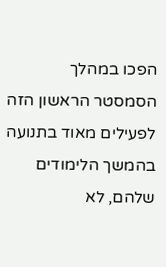הפכו במהלך הסמסטר הראשון הזה לפעילים מאוד בתנועה בהמשך הלימודים שלהם, לא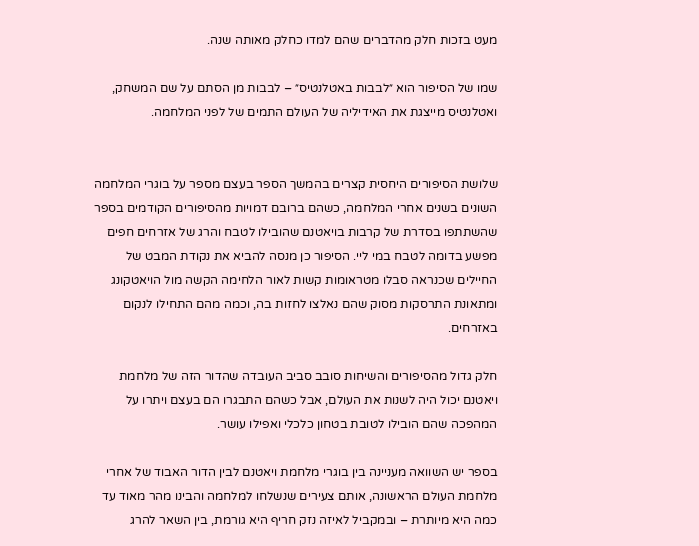מעט בזכות חלק מהדברים שהם למדו כחלק מאותה שנה.

שמו של הסיפור הוא ״לבבות באטלנטיס״ – לבבות מן הסתם על שם המשחק, ואטלנטיס מייצגת את האידיליה של העולם התמים של לפני המלחמה.


שלושת הסיפורים היחסית קצרים בהמשך הספר בעצם מספר על בוגרי המלחמה השונים בשנים אחרי המלחמה, כשהם ברובם דמויות מהסיפורים הקודמים בספר שהשתתפו בסדרת של קרבות בויאטנם שהובילו לטבח והרג של אזרחים חפים מפשע בדומה לטבח במי ליי. הסיפור כן מנסה להביא את נקודת המבט של החיילים שכנראה סבלו מטראומות קשות לאור הלחימה הקשה מול הויאטקונג ומתאונת התרסקות מסוק שהם נאלצו לחזות בה, וכמה מהם התחילו לנקום באזרחים.

חלק גדול מהסיפורים והשיחות סובב סביב העובדה שהדור הזה של מלחמת ויאטנם יכול היה לשנות את העולם, אבל כשהם התבגרו הם בעצם ויתרו על המהפכה שהם הובילו לטובת בטחון כלכלי ואפילו עושר.

בספר יש השוואה מעניינה בין בוגרי מלחמת ויאטנם לבין הדור האבוד של אחרי מלחמת העולם הראשונה, אותם צעירים שנשלחו למלחמה והבינו מהר מאוד עד כמה היא מיותרת – ובמקביל לאיזה נזק חריף היא גורמת, בין השאר להרג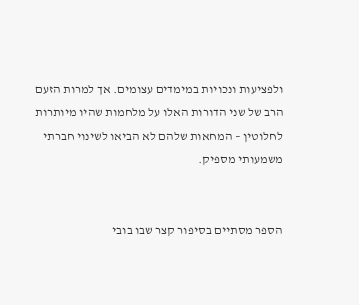ולפציעות ונכויות במימדים עצומים. אך למרות הזעם הרב של שני הדורות האלו על מלחמות שהיו מיותרות לחלוטין – המחאות שלהם לא הביאו לשינוי חברתי משמעותי מספיק.


הספר מסתיים בסיפור קצר שבו בובי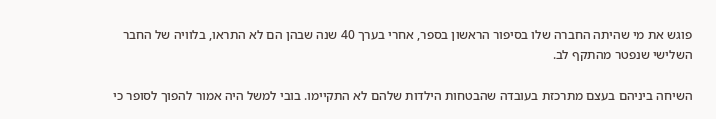פוגש את מי שהיתה החברה שלו בסיפור הראשון בספר, אחרי בערך 40 שנה שבהן הם לא התראו, בלוויה של החבר השלישי שנפטר מהתקף לב.

השיחה ביניהם בעצם מתרכזת בעובדה שהבטחות הילדות שלהם לא התקיימו. בובי למשל היה אמור להפוך לסופר כי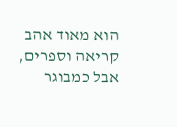הוא מאוד אהב קריאה וספרים, אבל כמבוגר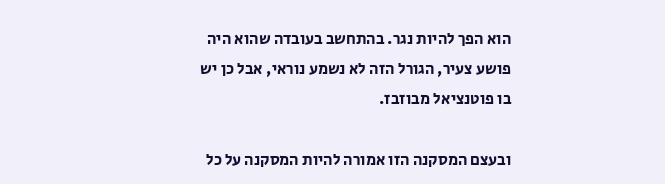הוא הפך להיות נגר. בהתחשב בעובדה שהוא היה פושע צעיר, הגורל הזה לא נשמע נוראי, אבל כן יש בו פוטנציאל מבוזבז.

ובעצם המסקנה הזו אמורה להיות המסקנה על כל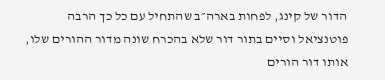הדור של קינג, לפחות בארה״ב שהתחיל עם כל כך הרבה פוטנציאל וסיים בתור דור שלא בהכרח שונה מדור ההורים שלו, אותו דור הורים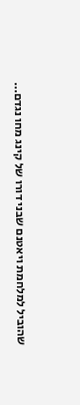שהוביל למלחמת ויאטנם שבני דורו של קינג מחו נגדם…